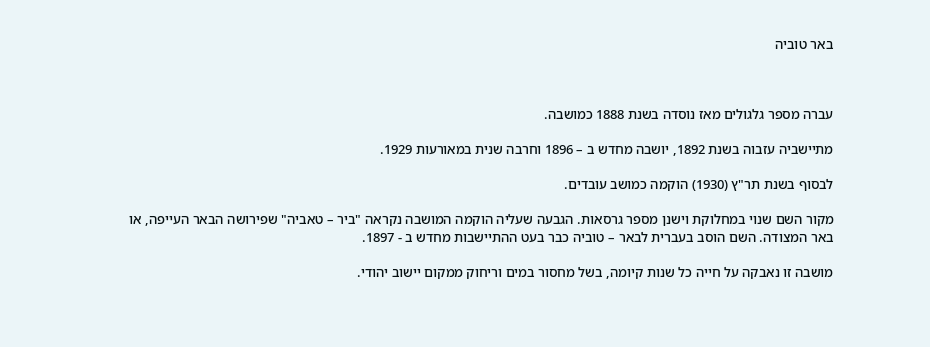באר טוביה



עברה מספר גלגולים מאז נוסדה בשנת 1888 כמושבה.

מתיישביה עזבוה בשנת 1892, יושבה מחדש ב – 1896 וחרבה שנית במאורעות 1929.

לבסוף בשנת תר"ץ (1930) הוקמה כמושב עובדים.

מקור השם שנוי במחלוקת וישנן מספר גרסאות. הגבעה שעליה הוקמה המושבה נקראה "ביר – טאביה" שפירושה הבאר העייפה, או באר המצודה. השם הוסב בעברית לבאר – טוביה כבר בעט ההתיישבות מחדש ב - 1897.

מושבה זו נאבקה על חייה כל שנות קיומה, בשל מחסור במים וריחוק ממקום יישוב יהודי.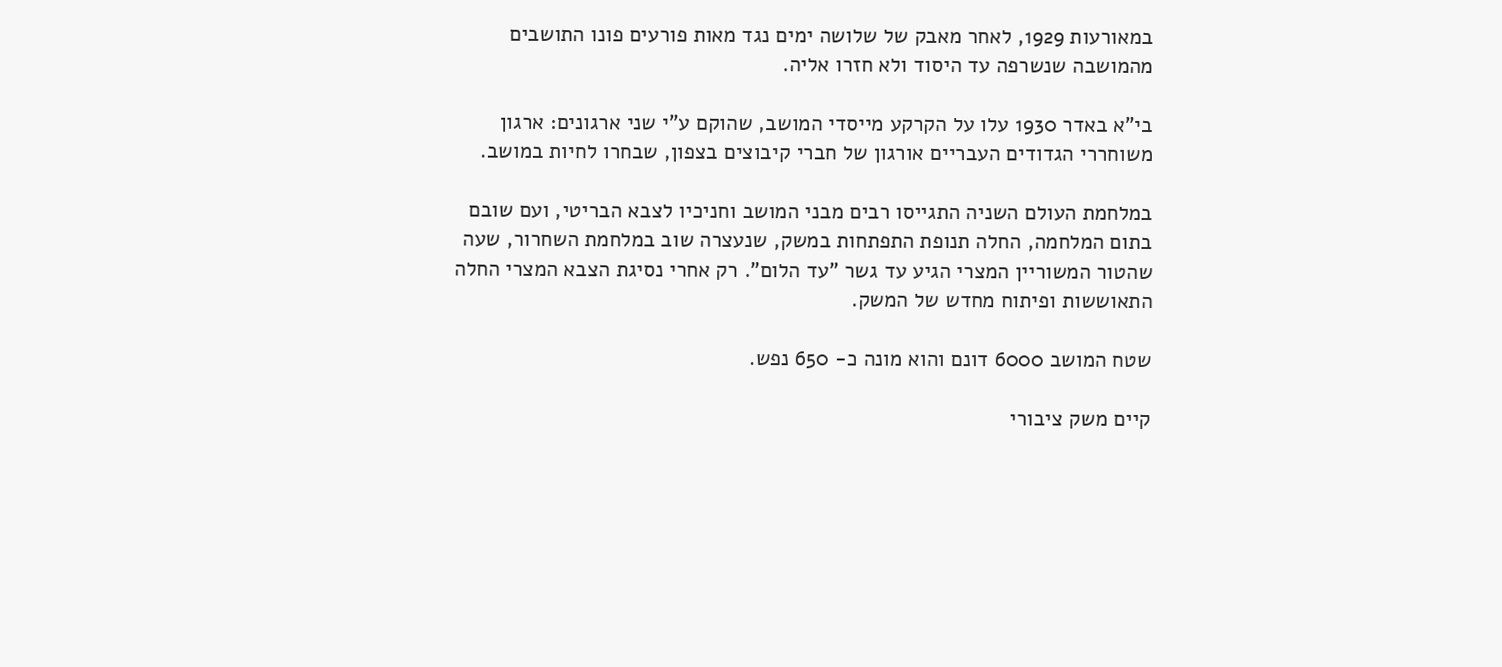במאורעות 1929, לאחר מאבק של שלושה ימים נגד מאות פורעים פונו התושבים מהמושבה שנשרפה עד היסוד ולא חזרו אליה.

בי"א באדר 1930 עלו על הקרקע מייסדי המושב, שהוקם ע"י שני ארגונים: ארגון משוחררי הגדודים העבריים אורגון של חברי קיבוצים בצפון, שבחרו לחיות במושב.

במלחמת העולם השניה התגייסו רבים מבני המושב וחניכיו לצבא הבריטי, ועם שובם בתום המלחמה, החלה תנופת התפתחות במשק, שנעצרה שוב במלחמת השחרור, שעה שהטור המשוריין המצרי הגיע עד גשר "עד הלום". רק אחרי נסיגת הצבא המצרי החלה התאוששות ופיתוח מחדש של המשק.

שטח המושב 6000 דונם והוא מונה כ- 650 נפש.

קיים משק ציבורי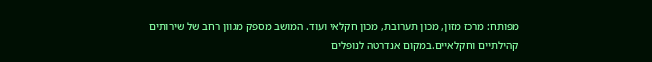מפותח: מרכז מזון, מכון תערובת, מכון חקלאי ועוד. המושב מספק מגוון רחב של שירותים קהילתיים וחקלאיים.במקום אנדרטה לנופלים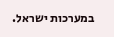במערכות ישראל.